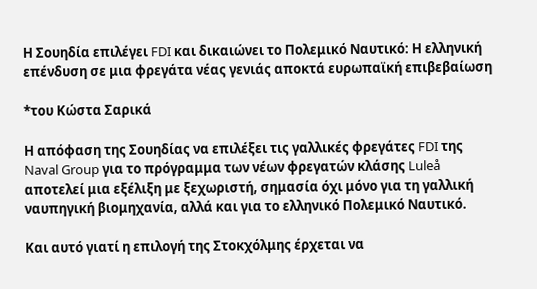Η Σουηδία επιλέγει FDI και δικαιώνει το Πολεμικό Ναυτικό: Η ελληνική επένδυση σε μια φρεγάτα νέας γενιάς αποκτά ευρωπαϊκή επιβεβαίωση

*του Κώστα Σαρικά

Η απόφαση της Σουηδίας να επιλέξει τις γαλλικές φρεγάτες FDI της Naval Group για το πρόγραμμα των νέων φρεγατών κλάσης Luleå αποτελεί μια εξέλιξη με ξεχωριστή, σημασία όχι μόνο για τη γαλλική ναυπηγική βιομηχανία, αλλά και για το ελληνικό Πολεμικό Ναυτικό.

Και αυτό γιατί η επιλογή της Στοκχόλμης έρχεται να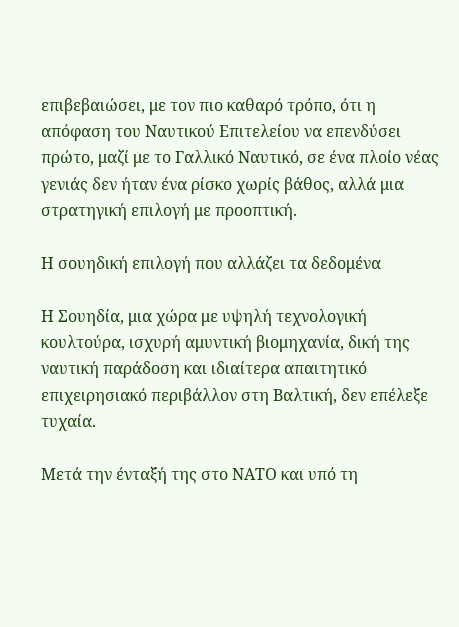επιβεβαιώσει, με τον πιο καθαρό τρόπο, ότι η απόφαση του Ναυτικού Επιτελείου να επενδύσει πρώτο, μαζί με το Γαλλικό Ναυτικό, σε ένα πλοίο νέας γενιάς δεν ήταν ένα ρίσκο χωρίς βάθος, αλλά μια στρατηγική επιλογή με προοπτική.

Η σουηδική επιλογή που αλλάζει τα δεδομένα

Η Σουηδία, μια χώρα με υψηλή τεχνολογική κουλτούρα, ισχυρή αμυντική βιομηχανία, δική της ναυτική παράδοση και ιδιαίτερα απαιτητικό επιχειρησιακό περιβάλλον στη Βαλτική, δεν επέλεξε τυχαία.

Μετά την ένταξή της στο ΝΑΤΟ και υπό τη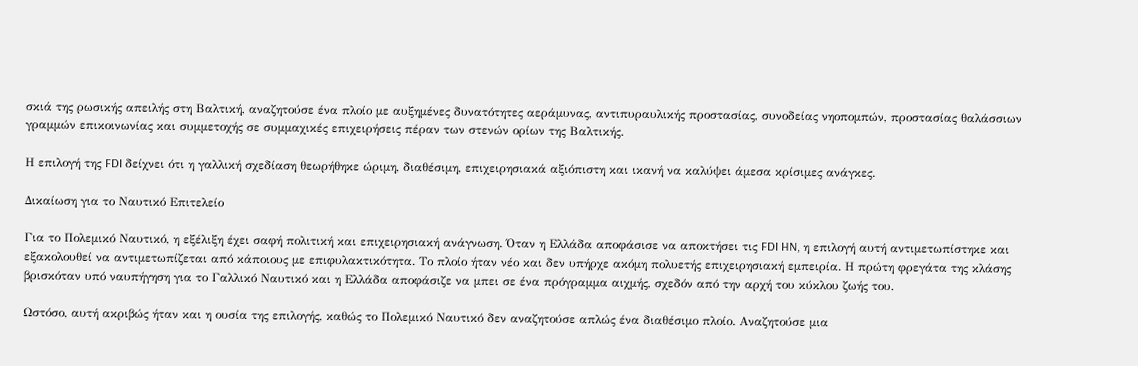σκιά της ρωσικής απειλής στη Βαλτική, αναζητούσε ένα πλοίο με αυξημένες δυνατότητες αεράμυνας, αντιπυραυλικής προστασίας, συνοδείας νηοπομπών, προστασίας θαλάσσιων γραμμών επικοινωνίας και συμμετοχής σε συμμαχικές επιχειρήσεις πέραν των στενών ορίων της Βαλτικής.

Η επιλογή της FDI δείχνει ότι η γαλλική σχεδίαση θεωρήθηκε ώριμη, διαθέσιμη, επιχειρησιακά αξιόπιστη και ικανή να καλύψει άμεσα κρίσιμες ανάγκες.

Δικαίωση για το Ναυτικό Επιτελείο

Για το Πολεμικό Ναυτικό, η εξέλιξη έχει σαφή πολιτική και επιχειρησιακή ανάγνωση. Όταν η Ελλάδα αποφάσισε να αποκτήσει τις FDI HN, η επιλογή αυτή αντιμετωπίστηκε και εξακολουθεί να αντιμετωπίζεται από κάποιους με επιφυλακτικότητα. Το πλοίο ήταν νέο και δεν υπήρχε ακόμη πολυετής επιχειρησιακή εμπειρία. Η πρώτη φρεγάτα της κλάσης βρισκόταν υπό ναυπήγηση για το Γαλλικό Ναυτικό και η Ελλάδα αποφάσιζε να μπει σε ένα πρόγραμμα αιχμής, σχεδόν από την αρχή του κύκλου ζωής του.

Ωστόσο, αυτή ακριβώς ήταν και η ουσία της επιλογής, καθώς το Πολεμικό Ναυτικό δεν αναζητούσε απλώς ένα διαθέσιμο πλοίο. Αναζητούσε μια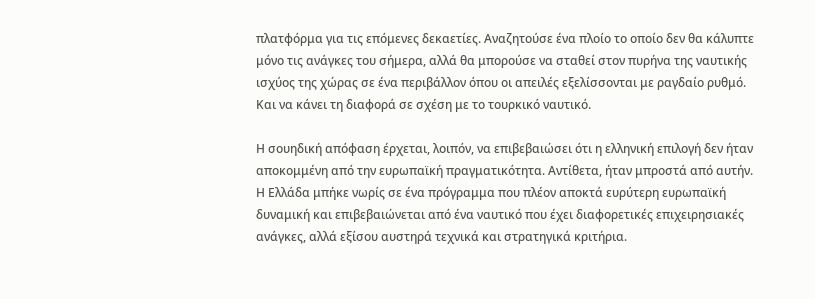πλατφόρμα για τις επόμενες δεκαετίες. Αναζητούσε ένα πλοίο το οποίο δεν θα κάλυπτε μόνο τις ανάγκες του σήμερα, αλλά θα μπορούσε να σταθεί στον πυρήνα της ναυτικής ισχύος της χώρας σε ένα περιβάλλον όπου οι απειλές εξελίσσονται με ραγδαίο ρυθμό. Και να κάνει τη διαφορά σε σχέση με το τουρκικό ναυτικό.

Η σουηδική απόφαση έρχεται, λοιπόν, να επιβεβαιώσει ότι η ελληνική επιλογή δεν ήταν αποκομμένη από την ευρωπαϊκή πραγματικότητα. Αντίθετα, ήταν μπροστά από αυτήν. Η Ελλάδα μπήκε νωρίς σε ένα πρόγραμμα που πλέον αποκτά ευρύτερη ευρωπαϊκή δυναμική και επιβεβαιώνεται από ένα ναυτικό που έχει διαφορετικές επιχειρησιακές ανάγκες, αλλά εξίσου αυστηρά τεχνικά και στρατηγικά κριτήρια.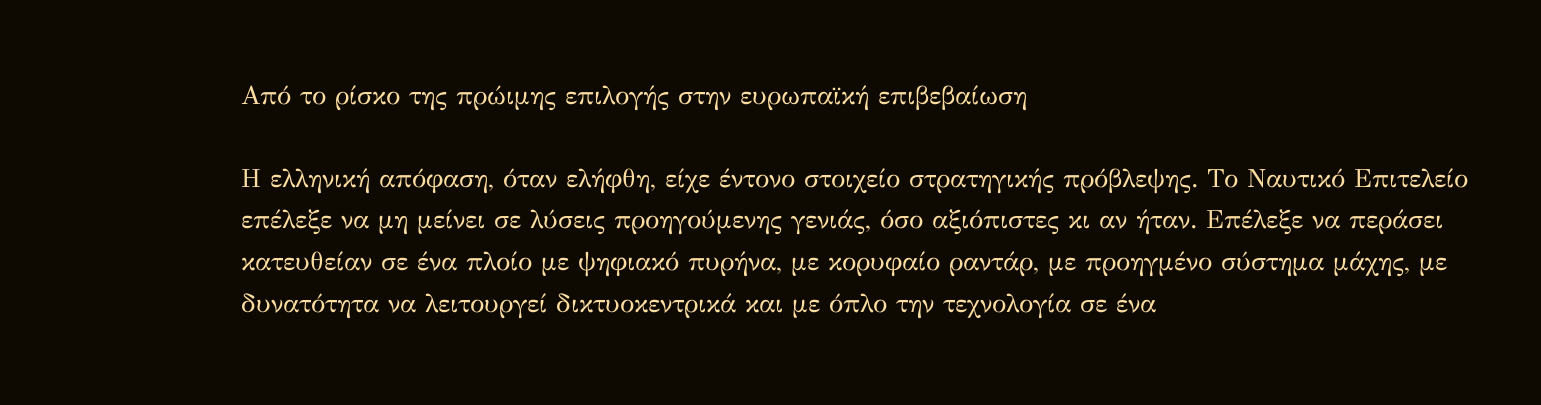Από το ρίσκο της πρώιμης επιλογής στην ευρωπαϊκή επιβεβαίωση

Η ελληνική απόφαση, όταν ελήφθη, είχε έντονο στοιχείο στρατηγικής πρόβλεψης. Το Ναυτικό Επιτελείο επέλεξε να μη μείνει σε λύσεις προηγούμενης γενιάς, όσο αξιόπιστες κι αν ήταν. Επέλεξε να περάσει κατευθείαν σε ένα πλοίο με ψηφιακό πυρήνα, με κορυφαίο ραντάρ, με προηγμένο σύστημα μάχης, με δυνατότητα να λειτουργεί δικτυοκεντρικά και με όπλο την τεχνολογία σε ένα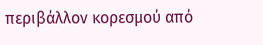περιβάλλον κορεσμού από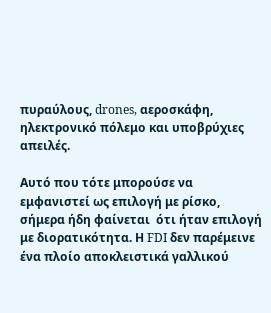πυραύλους, drones, αεροσκάφη, ηλεκτρονικό πόλεμο και υποβρύχιες απειλές.

Αυτό που τότε μπορούσε να εμφανιστεί ως επιλογή με ρίσκο, σήμερα ήδη φαίνεται  ότι ήταν επιλογή με διορατικότητα. Η FDI δεν παρέμεινε ένα πλοίο αποκλειστικά γαλλικού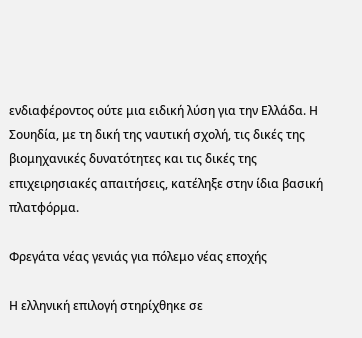ενδιαφέροντος ούτε μια ειδική λύση για την Ελλάδα. Η Σουηδία, με τη δική της ναυτική σχολή, τις δικές της βιομηχανικές δυνατότητες και τις δικές της επιχειρησιακές απαιτήσεις, κατέληξε στην ίδια βασική πλατφόρμα.

Φρεγάτα νέας γενιάς για πόλεμο νέας εποχής

Η ελληνική επιλογή στηρίχθηκε σε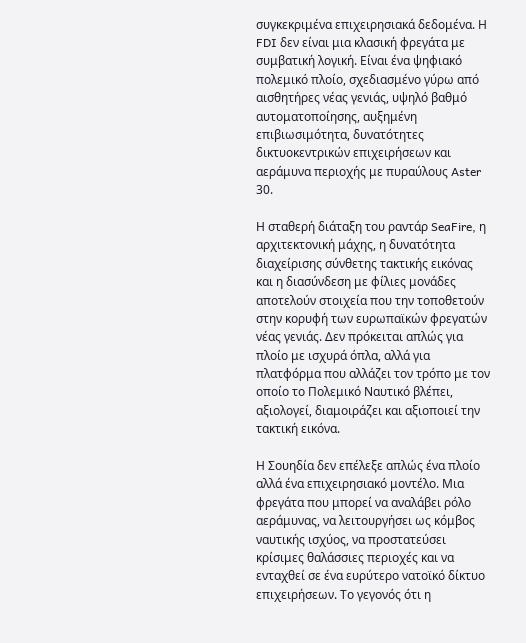συγκεκριμένα επιχειρησιακά δεδομένα. Η FDI δεν είναι μια κλασική φρεγάτα με συμβατική λογική. Είναι ένα ψηφιακό πολεμικό πλοίο, σχεδιασμένο γύρω από αισθητήρες νέας γενιάς, υψηλό βαθμό αυτοματοποίησης, αυξημένη επιβιωσιμότητα, δυνατότητες δικτυοκεντρικών επιχειρήσεων και αεράμυνα περιοχής με πυραύλους Aster 30.

Η σταθερή διάταξη του ραντάρ SeaFire, η αρχιτεκτονική μάχης, η δυνατότητα διαχείρισης σύνθετης τακτικής εικόνας και η διασύνδεση με φίλιες μονάδες αποτελούν στοιχεία που την τοποθετούν στην κορυφή των ευρωπαϊκών φρεγατών νέας γενιάς. Δεν πρόκειται απλώς για πλοίο με ισχυρά όπλα, αλλά για πλατφόρμα που αλλάζει τον τρόπο με τον οποίο το Πολεμικό Ναυτικό βλέπει, αξιολογεί, διαμοιράζει και αξιοποιεί την τακτική εικόνα.

Η Σουηδία δεν επέλεξε απλώς ένα πλοίο αλλά ένα επιχειρησιακό μοντέλο. Μια φρεγάτα που μπορεί να αναλάβει ρόλο αεράμυνας, να λειτουργήσει ως κόμβος ναυτικής ισχύος, να προστατεύσει κρίσιμες θαλάσσιες περιοχές και να ενταχθεί σε ένα ευρύτερο νατοϊκό δίκτυο επιχειρήσεων. Το γεγονός ότι η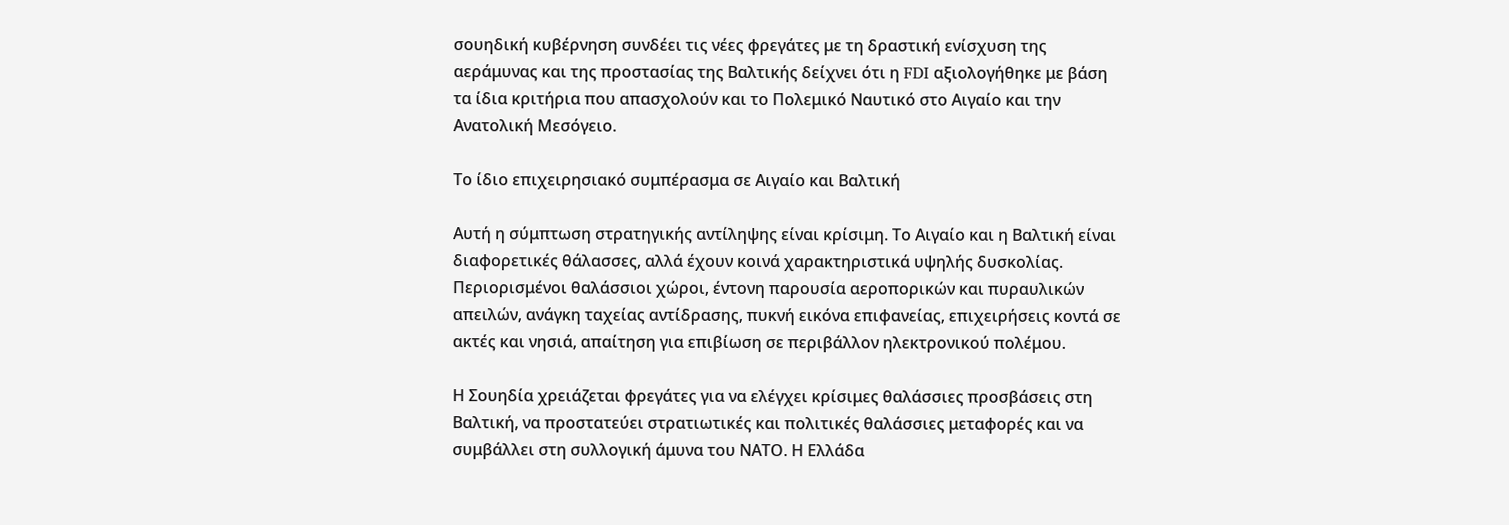σουηδική κυβέρνηση συνδέει τις νέες φρεγάτες με τη δραστική ενίσχυση της αεράμυνας και της προστασίας της Βαλτικής δείχνει ότι η FDI αξιολογήθηκε με βάση τα ίδια κριτήρια που απασχολούν και το Πολεμικό Ναυτικό στο Αιγαίο και την Ανατολική Μεσόγειο.

Το ίδιο επιχειρησιακό συμπέρασμα σε Αιγαίο και Βαλτική

Αυτή η σύμπτωση στρατηγικής αντίληψης είναι κρίσιμη. Το Αιγαίο και η Βαλτική είναι διαφορετικές θάλασσες, αλλά έχουν κοινά χαρακτηριστικά υψηλής δυσκολίας. Περιορισμένοι θαλάσσιοι χώροι, έντονη παρουσία αεροπορικών και πυραυλικών απειλών, ανάγκη ταχείας αντίδρασης, πυκνή εικόνα επιφανείας, επιχειρήσεις κοντά σε ακτές και νησιά, απαίτηση για επιβίωση σε περιβάλλον ηλεκτρονικού πολέμου.

Η Σουηδία χρειάζεται φρεγάτες για να ελέγχει κρίσιμες θαλάσσιες προσβάσεις στη Βαλτική, να προστατεύει στρατιωτικές και πολιτικές θαλάσσιες μεταφορές και να συμβάλλει στη συλλογική άμυνα του ΝΑΤΟ. Η Ελλάδα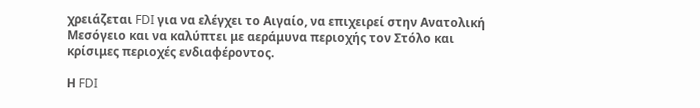χρειάζεται FDI για να ελέγχει το Αιγαίο, να επιχειρεί στην Ανατολική Μεσόγειο και να καλύπτει με αεράμυνα περιοχής τον Στόλο και κρίσιμες περιοχές ενδιαφέροντος.

Η FDI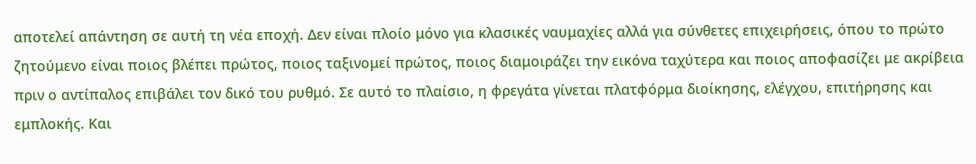αποτελεί απάντηση σε αυτή τη νέα εποχή. Δεν είναι πλοίο μόνο για κλασικές ναυμαχίες αλλά για σύνθετες επιχειρήσεις, όπου το πρώτο ζητούμενο είναι ποιος βλέπει πρώτος, ποιος ταξινομεί πρώτος, ποιος διαμοιράζει την εικόνα ταχύτερα και ποιος αποφασίζει με ακρίβεια πριν ο αντίπαλος επιβάλει τον δικό του ρυθμό. Σε αυτό το πλαίσιο, η φρεγάτα γίνεται πλατφόρμα διοίκησης, ελέγχου, επιτήρησης και εμπλοκής. Και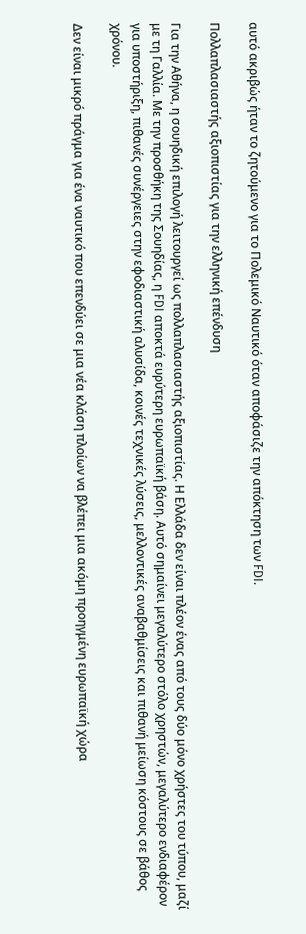αυτό ακριβώς ήταν το ζητούμενο για το Πολεμικό Ναυτικό όταν αποφάσιζε την απόκτηση των FDI.

Πολλαπλασιαστής αξιοπιστίας για την ελληνική επένδυση

Για την Αθήνα, η σουηδική επιλογή λειτουργεί ως πολλαπλασιαστής αξιοπιστίας. Η Ελλάδα δεν είναι πλέον ένας από τους δύο μόνο χρήστες του τύπου, μαζί με τη Γαλλία. Με την προσθήκη της Σουηδίας, η FDI αποκτά ευρύτερη ευρωπαϊκή βάση. Αυτό σημαίνει μεγαλύτερο στόλο χρηστών, μεγαλύτερο ενδιαφέρον για υποστήριξη, πιθανές συνέργειες στην εφοδιαστική αλυσίδα, κοινές τεχνικές λύσεις, μελλοντικές αναβαθμίσεις και πιθανή μείωση κόστους σε βάθος χρόνου.

Δεν είναι μικρό πράγμα για ένα ναυτικό που επενδύει σε μια νέα κλάση πλοίων να βλέπει μια ακόμη προηγμένη ευρωπαϊκή χώρα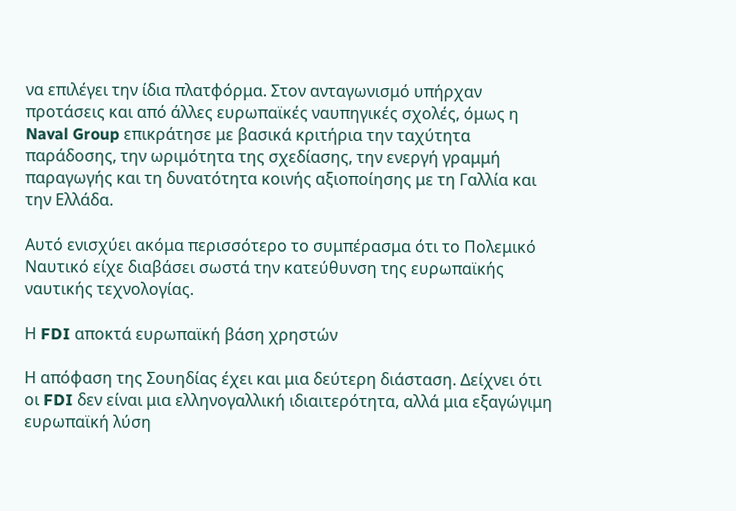να επιλέγει την ίδια πλατφόρμα. Στον ανταγωνισμό υπήρχαν προτάσεις και από άλλες ευρωπαϊκές ναυπηγικές σχολές, όμως η Naval Group επικράτησε με βασικά κριτήρια την ταχύτητα παράδοσης, την ωριμότητα της σχεδίασης, την ενεργή γραμμή παραγωγής και τη δυνατότητα κοινής αξιοποίησης με τη Γαλλία και την Ελλάδα.

Αυτό ενισχύει ακόμα περισσότερο το συμπέρασμα ότι το Πολεμικό Ναυτικό είχε διαβάσει σωστά την κατεύθυνση της ευρωπαϊκής ναυτικής τεχνολογίας.

Η FDI αποκτά ευρωπαϊκή βάση χρηστών

Η απόφαση της Σουηδίας έχει και μια δεύτερη διάσταση. Δείχνει ότι οι FDI δεν είναι μια ελληνογαλλική ιδιαιτερότητα, αλλά μια εξαγώγιμη ευρωπαϊκή λύση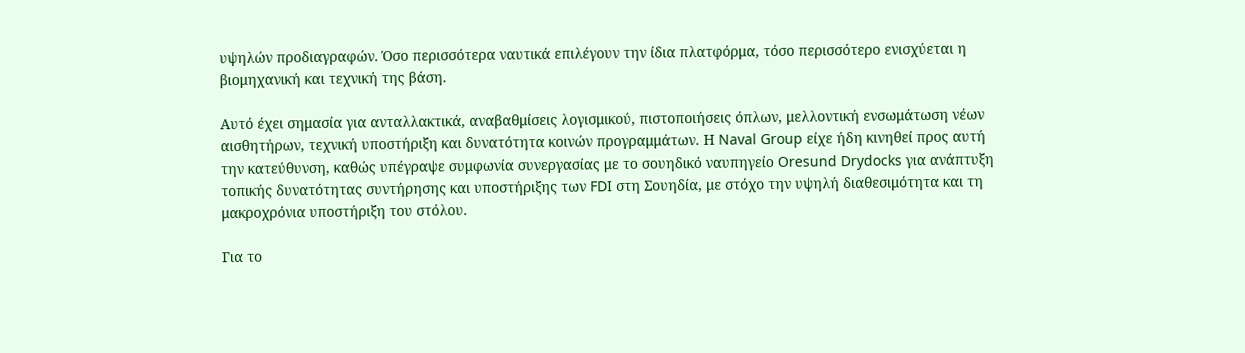υψηλών προδιαγραφών. Όσο περισσότερα ναυτικά επιλέγουν την ίδια πλατφόρμα, τόσο περισσότερο ενισχύεται η βιομηχανική και τεχνική της βάση.

Αυτό έχει σημασία για ανταλλακτικά, αναβαθμίσεις λογισμικού, πιστοποιήσεις όπλων, μελλοντική ενσωμάτωση νέων αισθητήρων, τεχνική υποστήριξη και δυνατότητα κοινών προγραμμάτων. Η Naval Group είχε ήδη κινηθεί προς αυτή την κατεύθυνση, καθώς υπέγραψε συμφωνία συνεργασίας με το σουηδικό ναυπηγείο Oresund Drydocks για ανάπτυξη τοπικής δυνατότητας συντήρησης και υποστήριξης των FDI στη Σουηδία, με στόχο την υψηλή διαθεσιμότητα και τη μακροχρόνια υποστήριξη του στόλου.

Για το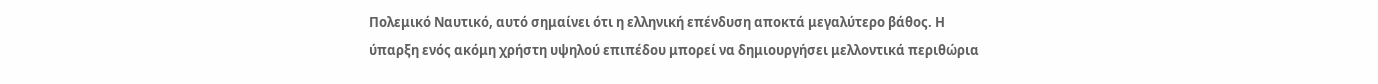Πολεμικό Ναυτικό, αυτό σημαίνει ότι η ελληνική επένδυση αποκτά μεγαλύτερο βάθος. Η ύπαρξη ενός ακόμη χρήστη υψηλού επιπέδου μπορεί να δημιουργήσει μελλοντικά περιθώρια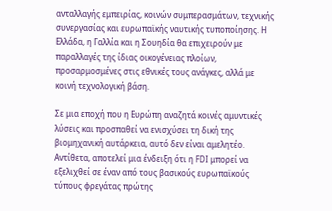ανταλλαγής εμπειρίας, κοινών συμπερασμάτων, τεχνικής συνεργασίας και ευρωπαϊκής ναυτικής τυποποίησης. Η Ελλάδα, η Γαλλία και η Σουηδία θα επιχειρούν με παραλλαγές της ίδιας οικογένειας πλοίων, προσαρμοσμένες στις εθνικές τους ανάγκες, αλλά με κοινή τεχνολογική βάση.

Σε μια εποχή που η Ευρώπη αναζητά κοινές αμυντικές λύσεις και προσπαθεί να ενισχύσει τη δική της βιομηχανική αυτάρκεια, αυτό δεν είναι αμελητέο. Αντίθετα, αποτελεί μια ένδειξη ότι η FDI μπορεί να εξελιχθεί σε έναν από τους βασικούς ευρωπαϊκούς τύπους φρεγάτας πρώτης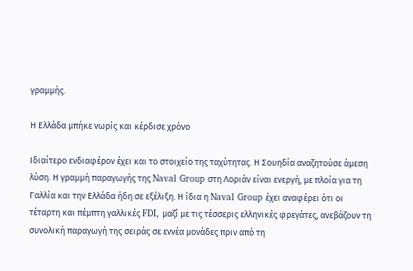γραμμής.

Η Ελλάδα μπήκε νωρίς και κέρδισε χρόνο

Ιδιαίτερο ενδιαφέρον έχει και το στοιχείο της ταχύτητας. Η Σουηδία αναζητούσε άμεση λύση. Η γραμμή παραγωγής της Naval Group στη Λοριάν είναι ενεργή, με πλοία για τη Γαλλία και την Ελλάδα ήδη σε εξέλιξη. Η ίδια η Naval Group έχει αναφέρει ότι οι τέταρτη και πέμπτη γαλλικές FDI, μαζί με τις τέσσερις ελληνικές φρεγάτες, ανεβάζουν τη συνολική παραγωγή της σειράς σε εννέα μονάδες πριν από τη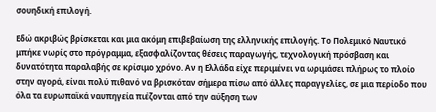σουηδική επιλογή.

Εδώ ακριβώς βρίσκεται και μια ακόμη επιβεβαίωση της ελληνικής επιλογής. Το Πολεμικό Ναυτικό μπήκε νωρίς στο πρόγραμμα, εξασφαλίζοντας θέσεις παραγωγής, τεχνολογική πρόσβαση και δυνατότητα παραλαβής σε κρίσιμο χρόνο. Αν η Ελλάδα είχε περιμένει να ωριμάσει πλήρως το πλοίο στην αγορά, είναι πολύ πιθανό να βρισκόταν σήμερα πίσω από άλλες παραγγελίες, σε μια περίοδο που όλα τα ευρωπαϊκά ναυπηγεία πιέζονται από την αύξηση των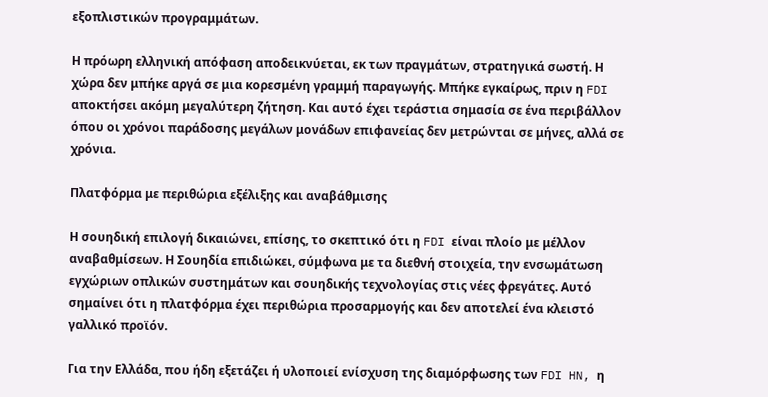εξοπλιστικών προγραμμάτων.

Η πρόωρη ελληνική απόφαση αποδεικνύεται, εκ των πραγμάτων, στρατηγικά σωστή. Η χώρα δεν μπήκε αργά σε μια κορεσμένη γραμμή παραγωγής. Μπήκε εγκαίρως, πριν η FDI αποκτήσει ακόμη μεγαλύτερη ζήτηση. Και αυτό έχει τεράστια σημασία σε ένα περιβάλλον όπου οι χρόνοι παράδοσης μεγάλων μονάδων επιφανείας δεν μετρώνται σε μήνες, αλλά σε χρόνια.

Πλατφόρμα με περιθώρια εξέλιξης και αναβάθμισης

Η σουηδική επιλογή δικαιώνει, επίσης, το σκεπτικό ότι η FDI είναι πλοίο με μέλλον αναβαθμίσεων. Η Σουηδία επιδιώκει, σύμφωνα με τα διεθνή στοιχεία, την ενσωμάτωση εγχώριων οπλικών συστημάτων και σουηδικής τεχνολογίας στις νέες φρεγάτες. Αυτό σημαίνει ότι η πλατφόρμα έχει περιθώρια προσαρμογής και δεν αποτελεί ένα κλειστό γαλλικό προϊόν.

Για την Ελλάδα, που ήδη εξετάζει ή υλοποιεί ενίσχυση της διαμόρφωσης των FDI HN, η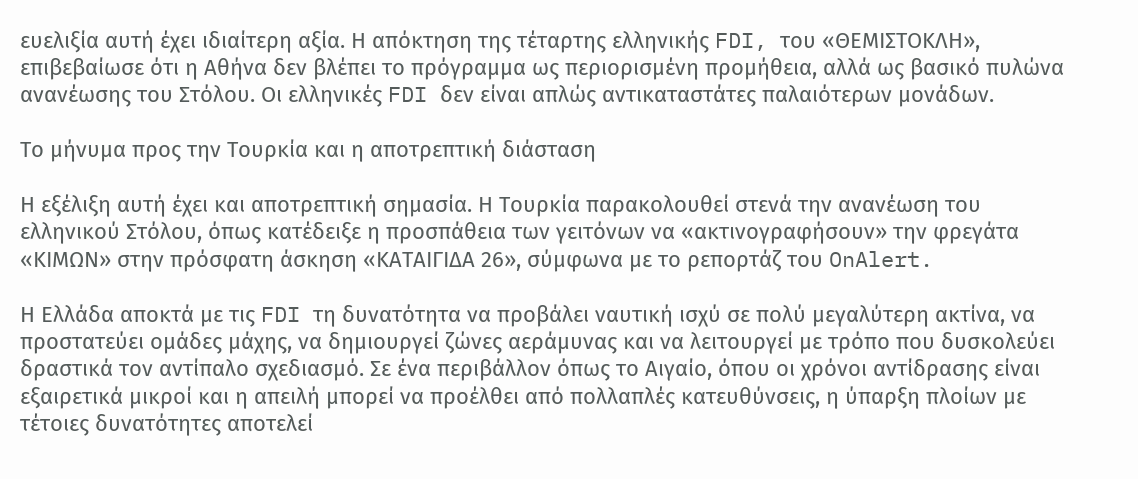ευελιξία αυτή έχει ιδιαίτερη αξία. Η απόκτηση της τέταρτης ελληνικής FDI, του «ΘΕΜΙΣΤΟΚΛΗ», επιβεβαίωσε ότι η Αθήνα δεν βλέπει το πρόγραμμα ως περιορισμένη προμήθεια, αλλά ως βασικό πυλώνα ανανέωσης του Στόλου. Οι ελληνικές FDI δεν είναι απλώς αντικαταστάτες παλαιότερων μονάδων.

Το μήνυμα προς την Τουρκία και η αποτρεπτική διάσταση

Η εξέλιξη αυτή έχει και αποτρεπτική σημασία. Η Τουρκία παρακολουθεί στενά την ανανέωση του ελληνικού Στόλου, όπως κατέδειξε η προσπάθεια των γειτόνων να «ακτινογραφήσουν» την φρεγάτα «ΚΙΜΩΝ» στην πρόσφατη άσκηση «ΚΑΤΑΙΓΙΔΑ 26», σύμφωνα με το ρεπορτάζ του OnAlert.

Η Ελλάδα αποκτά με τις FDI τη δυνατότητα να προβάλει ναυτική ισχύ σε πολύ μεγαλύτερη ακτίνα, να προστατεύει ομάδες μάχης, να δημιουργεί ζώνες αεράμυνας και να λειτουργεί με τρόπο που δυσκολεύει δραστικά τον αντίπαλο σχεδιασμό. Σε ένα περιβάλλον όπως το Αιγαίο, όπου οι χρόνοι αντίδρασης είναι εξαιρετικά μικροί και η απειλή μπορεί να προέλθει από πολλαπλές κατευθύνσεις, η ύπαρξη πλοίων με τέτοιες δυνατότητες αποτελεί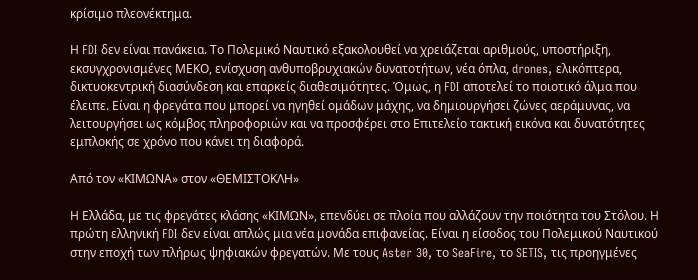κρίσιμο πλεονέκτημα.

Η FDI δεν είναι πανάκεια. Το Πολεμικό Ναυτικό εξακολουθεί να χρειάζεται αριθμούς, υποστήριξη, εκσυγχρονισμένες ΜΕΚΟ, ενίσχυση ανθυποβρυχιακών δυνατοτήτων, νέα όπλα, drones, ελικόπτερα, δικτυοκεντρική διασύνδεση και επαρκείς διαθεσιμότητες. Όμως, η FDI αποτελεί το ποιοτικό άλμα που έλειπε. Είναι η φρεγάτα που μπορεί να ηγηθεί ομάδων μάχης, να δημιουργήσει ζώνες αεράμυνας, να λειτουργήσει ως κόμβος πληροφοριών και να προσφέρει στο Επιτελείο τακτική εικόνα και δυνατότητες εμπλοκής σε χρόνο που κάνει τη διαφορά.

Από τον «ΚΙΜΩΝΑ» στον «ΘΕΜΙΣΤΟΚΛΗ»

Η Ελλάδα, με τις φρεγάτες κλάσης «ΚΙΜΩΝ», επενδύει σε πλοία που αλλάζουν την ποιότητα του Στόλου. Η πρώτη ελληνική FDI δεν είναι απλώς μια νέα μονάδα επιφανείας. Είναι η είσοδος του Πολεμικού Ναυτικού στην εποχή των πλήρως ψηφιακών φρεγατών. Με τους Aster 30, το SeaFire, το SETIS, τις προηγμένες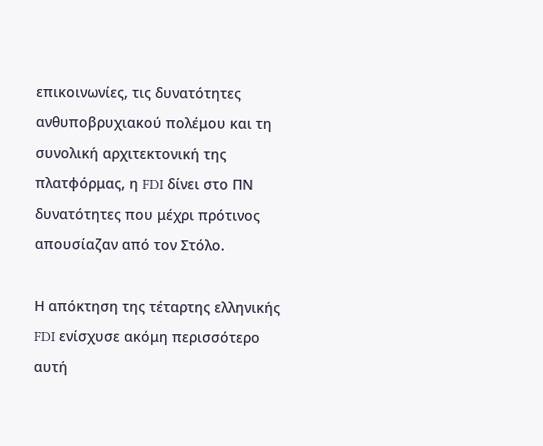επικοινωνίες, τις δυνατότητες ανθυποβρυχιακού πολέμου και τη συνολική αρχιτεκτονική της πλατφόρμας, η FDI δίνει στο ΠΝ δυνατότητες που μέχρι πρότινος απουσίαζαν από τον Στόλο.

Η απόκτηση της τέταρτης ελληνικής FDI ενίσχυσε ακόμη περισσότερο αυτή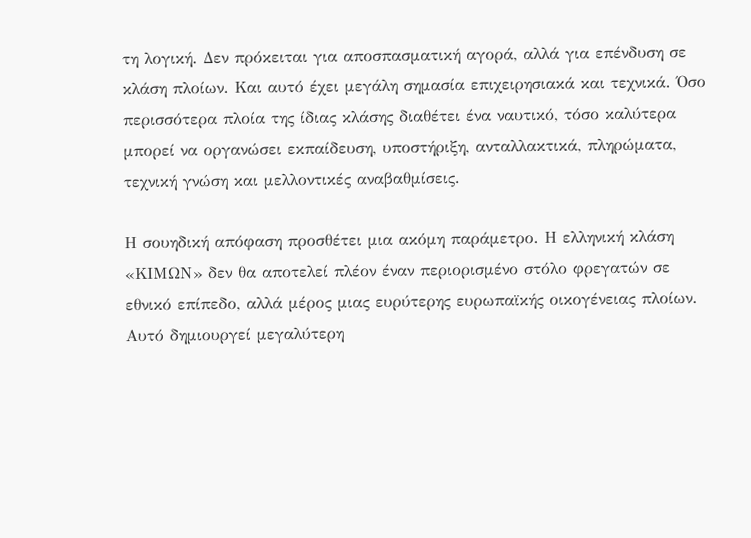τη λογική. Δεν πρόκειται για αποσπασματική αγορά, αλλά για επένδυση σε κλάση πλοίων. Και αυτό έχει μεγάλη σημασία επιχειρησιακά και τεχνικά. Όσο περισσότερα πλοία της ίδιας κλάσης διαθέτει ένα ναυτικό, τόσο καλύτερα μπορεί να οργανώσει εκπαίδευση, υποστήριξη, ανταλλακτικά, πληρώματα, τεχνική γνώση και μελλοντικές αναβαθμίσεις.

Η σουηδική απόφαση προσθέτει μια ακόμη παράμετρο. Η ελληνική κλάση «ΚΙΜΩΝ» δεν θα αποτελεί πλέον έναν περιορισμένο στόλο φρεγατών σε εθνικό επίπεδο, αλλά μέρος μιας ευρύτερης ευρωπαϊκής οικογένειας πλοίων. Αυτό δημιουργεί μεγαλύτερη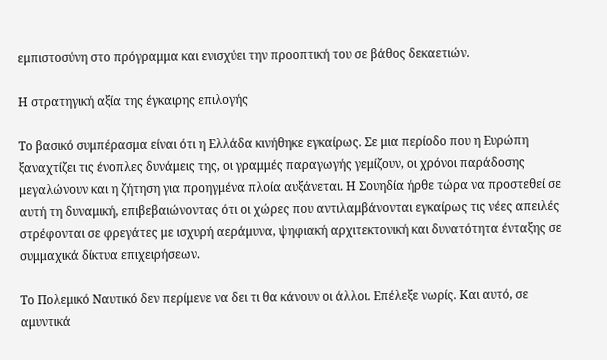εμπιστοσύνη στο πρόγραμμα και ενισχύει την προοπτική του σε βάθος δεκαετιών.

Η στρατηγική αξία της έγκαιρης επιλογής

Το βασικό συμπέρασμα είναι ότι η Ελλάδα κινήθηκε εγκαίρως. Σε μια περίοδο που η Ευρώπη ξαναχτίζει τις ένοπλες δυνάμεις της, οι γραμμές παραγωγής γεμίζουν, οι χρόνοι παράδοσης μεγαλώνουν και η ζήτηση για προηγμένα πλοία αυξάνεται. Η Σουηδία ήρθε τώρα να προστεθεί σε αυτή τη δυναμική, επιβεβαιώνοντας ότι οι χώρες που αντιλαμβάνονται εγκαίρως τις νέες απειλές στρέφονται σε φρεγάτες με ισχυρή αεράμυνα, ψηφιακή αρχιτεκτονική και δυνατότητα ένταξης σε συμμαχικά δίκτυα επιχειρήσεων.

Το Πολεμικό Ναυτικό δεν περίμενε να δει τι θα κάνουν οι άλλοι. Επέλεξε νωρίς. Και αυτό, σε αμυντικά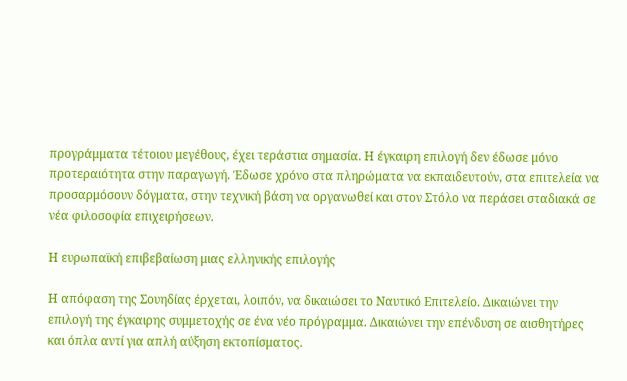προγράμματα τέτοιου μεγέθους, έχει τεράστια σημασία. Η έγκαιρη επιλογή δεν έδωσε μόνο προτεραιότητα στην παραγωγή. Έδωσε χρόνο στα πληρώματα να εκπαιδευτούν, στα επιτελεία να προσαρμόσουν δόγματα, στην τεχνική βάση να οργανωθεί και στον Στόλο να περάσει σταδιακά σε νέα φιλοσοφία επιχειρήσεων.

Η ευρωπαϊκή επιβεβαίωση μιας ελληνικής επιλογής

Η απόφαση της Σουηδίας έρχεται, λοιπόν, να δικαιώσει το Ναυτικό Επιτελείο. Δικαιώνει την επιλογή της έγκαιρης συμμετοχής σε ένα νέο πρόγραμμα. Δικαιώνει την επένδυση σε αισθητήρες και όπλα αντί για απλή αύξηση εκτοπίσματος.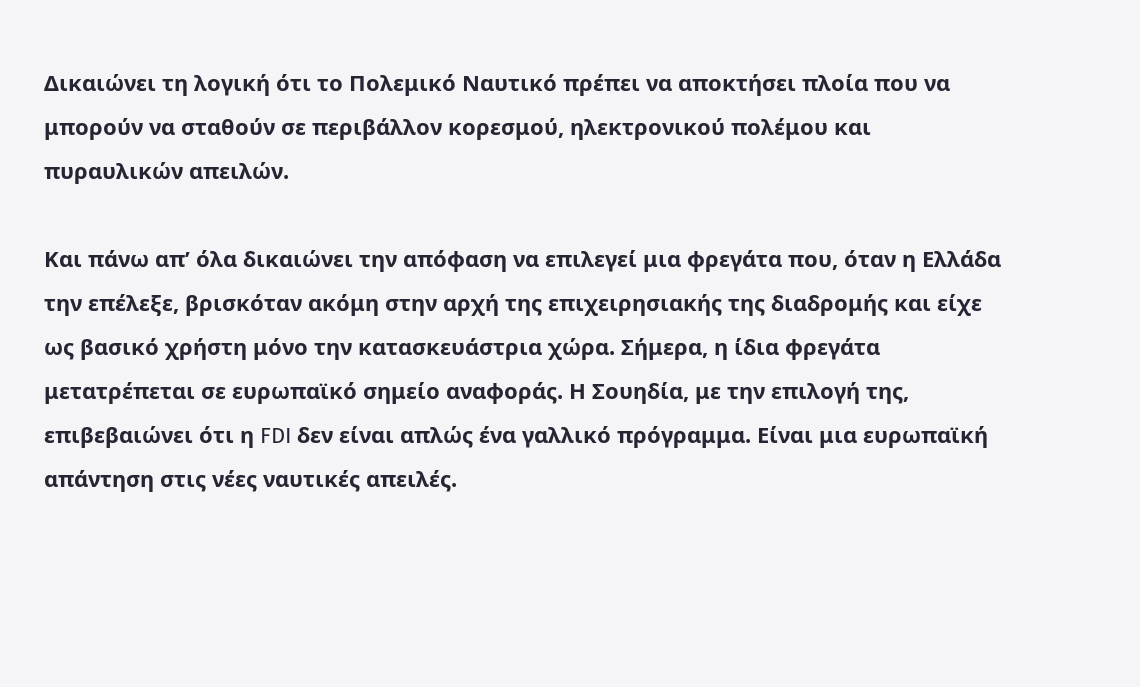Δικαιώνει τη λογική ότι το Πολεμικό Ναυτικό πρέπει να αποκτήσει πλοία που να μπορούν να σταθούν σε περιβάλλον κορεσμού, ηλεκτρονικού πολέμου και πυραυλικών απειλών.

Και πάνω απ’ όλα δικαιώνει την απόφαση να επιλεγεί μια φρεγάτα που, όταν η Ελλάδα την επέλεξε, βρισκόταν ακόμη στην αρχή της επιχειρησιακής της διαδρομής και είχε ως βασικό χρήστη μόνο την κατασκευάστρια χώρα. Σήμερα, η ίδια φρεγάτα μετατρέπεται σε ευρωπαϊκό σημείο αναφοράς. Η Σουηδία, με την επιλογή της, επιβεβαιώνει ότι η FDI δεν είναι απλώς ένα γαλλικό πρόγραμμα. Είναι μια ευρωπαϊκή απάντηση στις νέες ναυτικές απειλές.